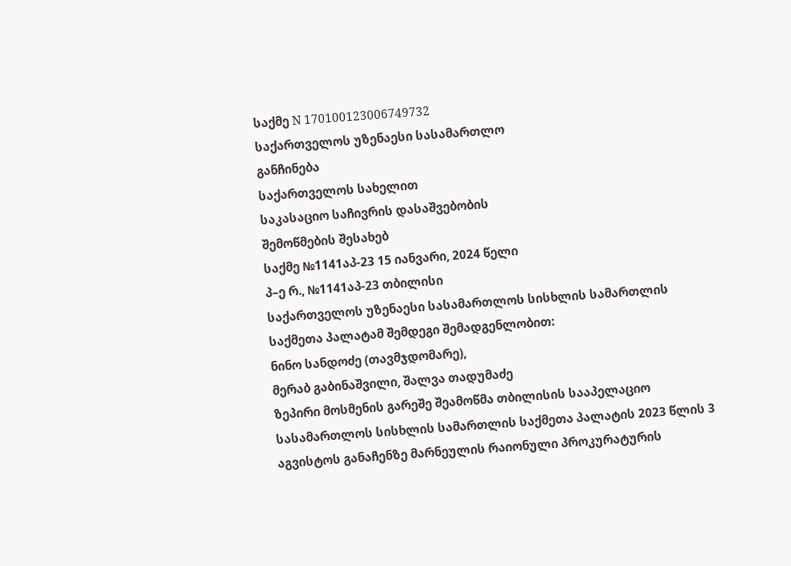საქმე N 170100123006749732
საქართველოს უზენაესი სასამართლო
განჩინება
საქართველოს სახელით
საკასაციო საჩივრის დასაშვებობის
შემოწმების შესახებ
საქმე №1141აპ-23 15 იანვარი, 2024 წელი
პ–ე რ., №1141აპ-23 თბილისი
საქართველოს უზენაესი სასამართლოს სისხლის სამართლის
საქმეთა პალატამ შემდეგი შემადგენლობით:
ნინო სანდოძე (თავმჯდომარე),
მერაბ გაბინაშვილი, შალვა თადუმაძე
ზეპირი მოსმენის გარეშე შეამოწმა თბილისის სააპელაციო სასამართლოს სისხლის სამართლის საქმეთა პალატის 2023 წლის 3 აგვისტოს განაჩენზე მარნეულის რაიონული პროკურატურის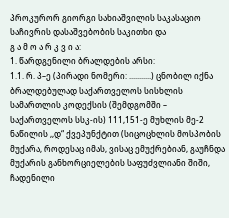პროკურორ გიორგი სახიაშვილის საკასაციო საჩივრის დასაშვებობის საკითხი და
გ ა მ ო ა რ კ ვ ი ა:
1. წარდგენილი ბრალდების არსი:
1.1. რ. პ–ე (პირადი ნომერი: ...........) ცნობილ იქნა ბრალდებულად საქართველოს სისხლის სამართლის კოდექსის (შემდგომში – საქართველოს სსკ-ის) 111,151-ე მუხლის მე-2 ნაწილის ,,დ“ ქვეპუნქტით (სიცოცხლის მოსპობის მუქარა, როდესაც იმას, ვისაც ემუქრებიან, გაუჩნდა მუქარის განხორციელების საფუძვლიანი შიში, ჩადენილი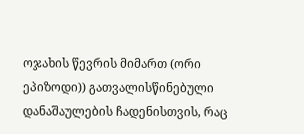ოჯახის წევრის მიმართ (ორი ეპიზოდი)) გათვალისწინებული დანაშაულების ჩადენისთვის, რაც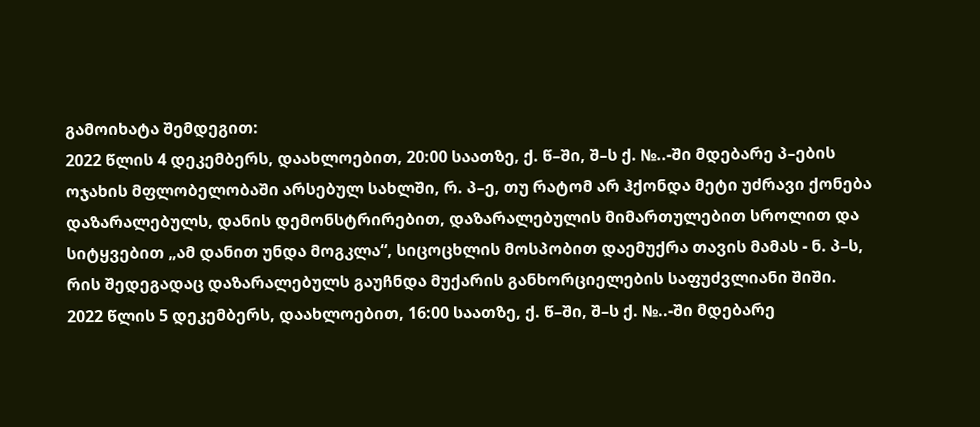გამოიხატა შემდეგით:
2022 წლის 4 დეკემბერს, დაახლოებით, 20:00 საათზე, ქ. წ–ში, შ–ს ქ. №..-ში მდებარე პ–ების ოჯახის მფლობელობაში არსებულ სახლში, რ. პ–ე, თუ რატომ არ ჰქონდა მეტი უძრავი ქონება დაზარალებულს, დანის დემონსტრირებით, დაზარალებულის მიმართულებით სროლით და სიტყვებით „ამ დანით უნდა მოგკლა“, სიცოცხლის მოსპობით დაემუქრა თავის მამას - ნ. პ–ს, რის შედეგადაც დაზარალებულს გაუჩნდა მუქარის განხორციელების საფუძვლიანი შიში.
2022 წლის 5 დეკემბერს, დაახლოებით, 16:00 საათზე, ქ. წ–ში, შ–ს ქ. №..-ში მდებარე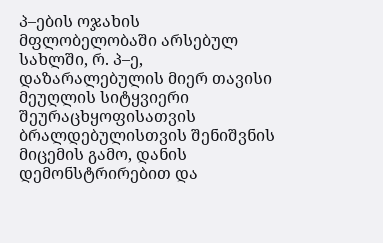პ–ების ოჯახის მფლობელობაში არსებულ სახლში, რ. პ–ე, დაზარალებულის მიერ თავისი მეუღლის სიტყვიერი შეურაცხყოფისათვის ბრალდებულისთვის შენიშვნის მიცემის გამო, დანის დემონსტრირებით და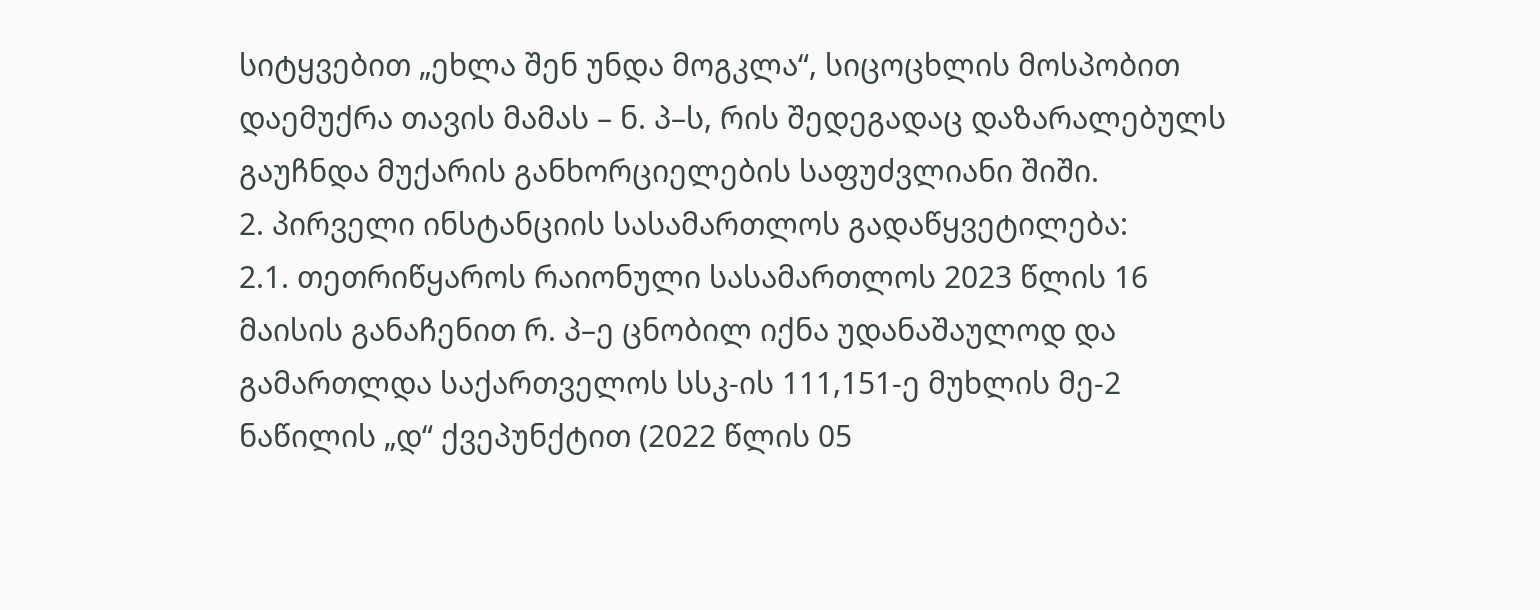სიტყვებით „ეხლა შენ უნდა მოგკლა“, სიცოცხლის მოსპობით დაემუქრა თავის მამას – ნ. პ–ს, რის შედეგადაც დაზარალებულს გაუჩნდა მუქარის განხორციელების საფუძვლიანი შიში.
2. პირველი ინსტანციის სასამართლოს გადაწყვეტილება:
2.1. თეთრიწყაროს რაიონული სასამართლოს 2023 წლის 16 მაისის განაჩენით რ. პ–ე ცნობილ იქნა უდანაშაულოდ და გამართლდა საქართველოს სსკ-ის 111,151-ე მუხლის მე-2 ნაწილის „დ“ ქვეპუნქტით (2022 წლის 05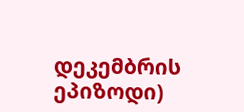დეკემბრის ეპიზოდი)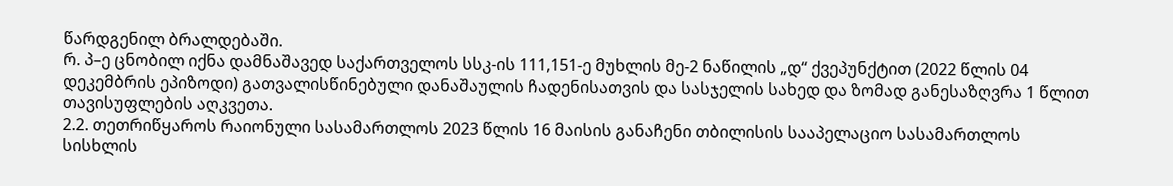წარდგენილ ბრალდებაში.
რ. პ–ე ცნობილ იქნა დამნაშავედ საქართველოს სსკ-ის 111,151-ე მუხლის მე-2 ნაწილის „დ“ ქვეპუნქტით (2022 წლის 04 დეკემბრის ეპიზოდი) გათვალისწინებული დანაშაულის ჩადენისათვის და სასჯელის სახედ და ზომად განესაზღვრა 1 წლით თავისუფლების აღკვეთა.
2.2. თეთრიწყაროს რაიონული სასამართლოს 2023 წლის 16 მაისის განაჩენი თბილისის სააპელაციო სასამართლოს სისხლის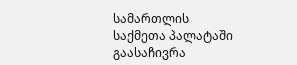სამართლის საქმეთა პალატაში გაასაჩივრა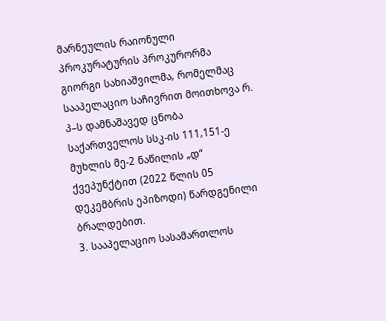მარნეულის რაიონული პროკურატურის პროკურორმა გიორგი სახიაშვილმა, რომელმაც სააპელაციო საჩივრით მოითხოვა რ. პ–ს დამნაშავედ ცნობა საქართველოს სსკ-ის 111,151-ე მუხლის მე-2 ნაწილის „დ“ ქვეპუნქტით (2022 წლის 05 დეკემბრის ეპიზოდი) წარდგენილი ბრალდებით.
3. სააპელაციო სასამართლოს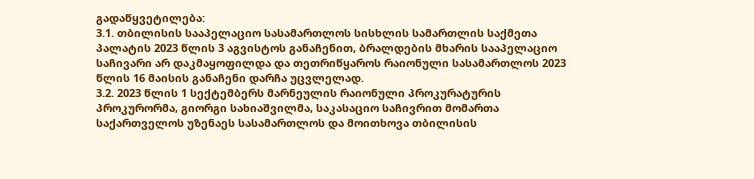გადაწყვეტილება:
3.1. თბილისის სააპელაციო სასამართლოს სისხლის სამართლის საქმეთა პალატის 2023 წლის 3 აგვისტოს განაჩენით, ბრალდების მხარის სააპელაციო საჩივარი არ დაკმაყოფილდა და თეთრიწყაროს რაიონული სასამართლოს 2023 წლის 16 მაისის განაჩენი დარჩა უცვლელად.
3.2. 2023 წლის 1 სექტემბერს მარნეულის რაიონული პროკურატურის პროკურორმა, გიორგი სახიაშვილმა, საკასაციო საჩივრით მომართა საქართველოს უზენაეს სასამართლოს და მოითხოვა თბილისის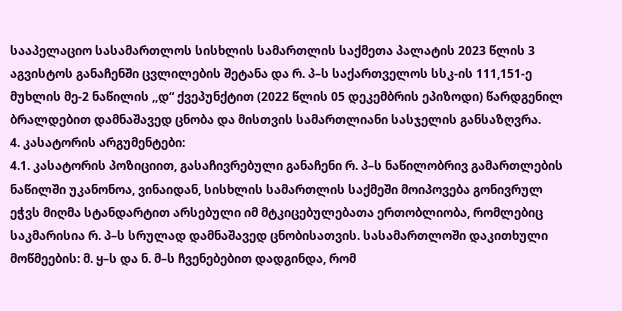სააპელაციო სასამართლოს სისხლის სამართლის საქმეთა პალატის 2023 წლის 3 აგვისტოს განაჩენში ცვლილების შეტანა და რ. პ–ს საქართველოს სსკ-ის 111,151-ე მუხლის მე-2 ნაწილის ,,დ“ ქვეპუნქტით (2022 წლის 05 დეკემბრის ეპიზოდი) წარდგენილ ბრალდებით დამნაშავედ ცნობა და მისთვის სამართლიანი სასჯელის განსაზღვრა.
4. კასატორის არგუმენტები:
4.1. კასატორის პოზიციით, გასაჩივრებული განაჩენი რ. პ–ს ნაწილობრივ გამართლების ნაწილში უკანონოა, ვინაიდან, სისხლის სამართლის საქმეში მოიპოვება გონივრულ ეჭვს მიღმა სტანდარტით არსებული იმ მტკიცებულებათა ერთობლიობა, რომლებიც საკმარისია რ. პ–ს სრულად დამნაშავედ ცნობისათვის. სასამართლოში დაკითხული მოწმეების: მ. ყ–ს და ნ. მ–ს ჩვენებებით დადგინდა, რომ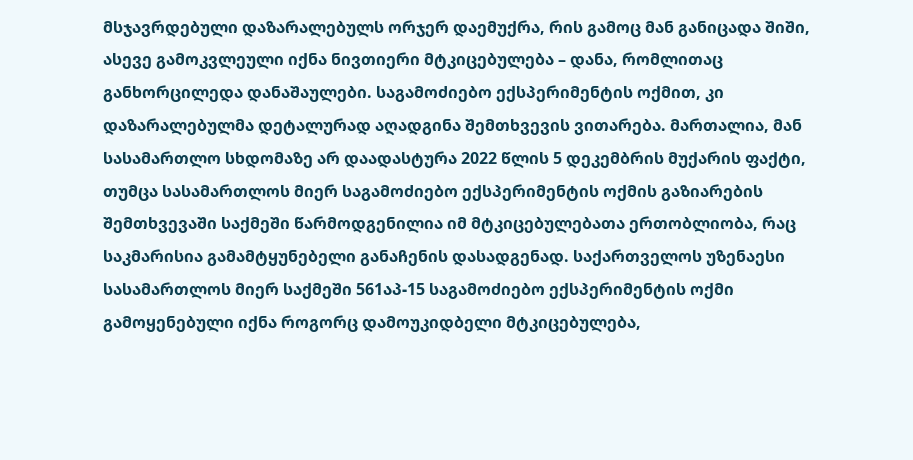მსჯავრდებული დაზარალებულს ორჯერ დაემუქრა, რის გამოც მან განიცადა შიში, ასევე გამოკვლეული იქნა ნივთიერი მტკიცებულება – დანა, რომლითაც განხორცილედა დანაშაულები. საგამოძიებო ექსპერიმენტის ოქმით, კი დაზარალებულმა დეტალურად აღადგინა შემთხვევის ვითარება. მართალია, მან სასამართლო სხდომაზე არ დაადასტურა 2022 წლის 5 დეკემბრის მუქარის ფაქტი, თუმცა სასამართლოს მიერ საგამოძიებო ექსპერიმენტის ოქმის გაზიარების შემთხვევაში საქმეში წარმოდგენილია იმ მტკიცებულებათა ერთობლიობა, რაც საკმარისია გამამტყუნებელი განაჩენის დასადგენად. საქართველოს უზენაესი სასამართლოს მიერ საქმეში 561აპ-15 საგამოძიებო ექსპერიმენტის ოქმი გამოყენებული იქნა როგორც დამოუკიდბელი მტკიცებულება,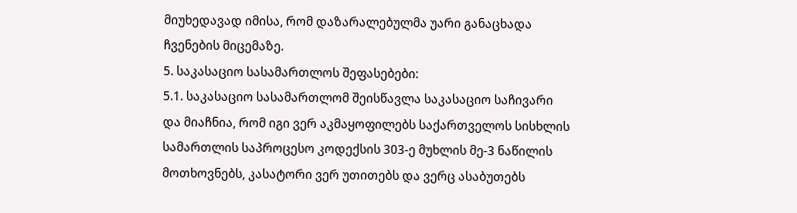მიუხედავად იმისა, რომ დაზარალებულმა უარი განაცხადა ჩვენების მიცემაზე.
5. საკასაციო სასამართლოს შეფასებები:
5.1. საკასაციო სასამართლომ შეისწავლა საკასაციო საჩივარი და მიაჩნია, რომ იგი ვერ აკმაყოფილებს საქართველოს სისხლის სამართლის საპროცესო კოდექსის 303-ე მუხლის მე-3 ნაწილის მოთხოვნებს, კასატორი ვერ უთითებს და ვერც ასაბუთებს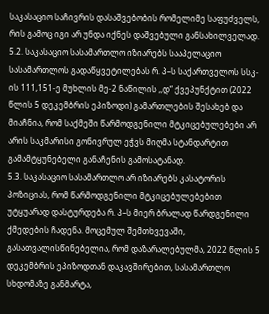საკასაციო საჩივრის დასაშვებობის რომელიმე საფუძველს, რის გამოც იგი არ უნდა იქნეს დაშვებული განსახილველად.
5.2. საკასაციო სასამართლო იზიარებს სააპელაციო სასამართლოს გადაწყვეტილებას რ. პ–ს საქართველოს სსკ-ის 111,151-ე მუხლის მე-2 ნაწილის ,,დ“ ქვეპუნქტით (2022 წლის 5 დეკემბრის ეპიზოდი) გამართლების შესახებ და მიაჩნია, რომ საქმეში წარმოდგენილი მტკიცებულებები არ არის საკმარისი გონივრულ ეჭვს მიღმა სტანდარტით გამამტყუნებელი განაჩენის გამოსატანად.
5.3. საკასაციო სასამართლო არ იზიარებს კასატორის პოზიციას, რომ წარმოდგენილი მტკიცებულებებით უტყუარად დასტურდება რ. პ–ს მიერ ბრალად წარდგენილი ქმედების ჩადენა. მოცემულ შემთხვევაში, გასათვალისწინებელია, რომ დაზარალებულმა, 2022 წლის 5 დეკემბრის ეპიზოდთან დაკავშირებით, სასამართლო სხდომაზე განმარტა,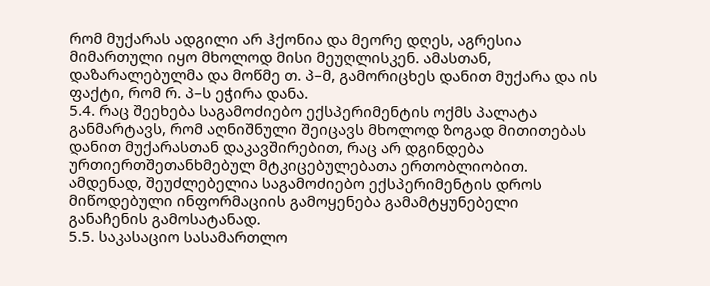რომ მუქარას ადგილი არ ჰქონია და მეორე დღეს, აგრესია მიმართული იყო მხოლოდ მისი მეუღლისკენ. ამასთან, დაზარალებულმა და მოწმე თ. პ–მ, გამორიცხეს დანით მუქარა და ის ფაქტი, რომ რ. პ–ს ეჭირა დანა.
5.4. რაც შეეხება საგამოძიებო ექსპერიმენტის ოქმს პალატა განმარტავს, რომ აღნიშნული შეიცავს მხოლოდ ზოგად მითითებას დანით მუქარასთან დაკავშირებით, რაც არ დგინდება ურთიერთშეთანხმებულ მტკიცებულებათა ერთობლიობით. ამდენად, შეუძლებელია საგამოძიებო ექსპერიმენტის დროს მიწოდებული ინფორმაციის გამოყენება გამამტყუნებელი განაჩენის გამოსატანად.
5.5. საკასაციო სასამართლო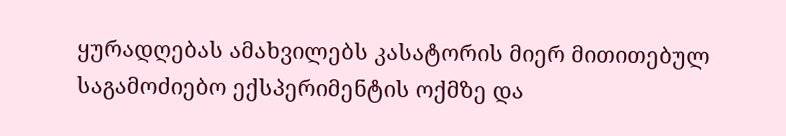ყურადღებას ამახვილებს კასატორის მიერ მითითებულ საგამოძიებო ექსპერიმენტის ოქმზე და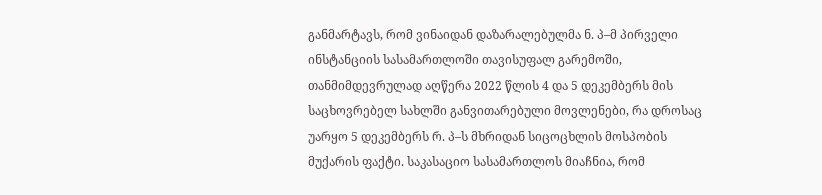განმარტავს, რომ ვინაიდან დაზარალებულმა ნ. პ–მ პირველი ინსტანციის სასამართლოში თავისუფალ გარემოში, თანმიმდევრულად აღწერა 2022 წლის 4 და 5 დეკემბერს მის საცხოვრებელ სახლში განვითარებული მოვლენები, რა დროსაც უარყო 5 დეკემბერს რ. პ–ს მხრიდან სიცოცხლის მოსპობის მუქარის ფაქტი. საკასაციო სასამართლოს მიაჩნია, რომ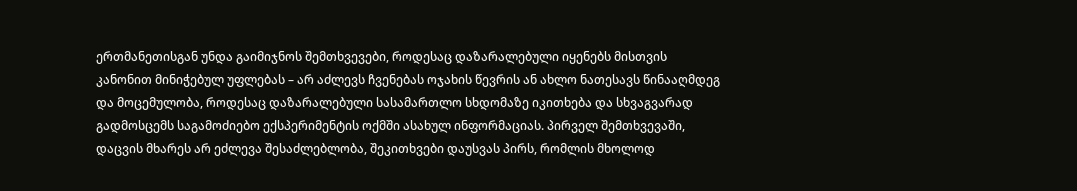ერთმანეთისგან უნდა გაიმიჯნოს შემთხვევები, როდესაც დაზარალებული იყენებს მისთვის კანონით მინიჭებულ უფლებას – არ აძლევს ჩვენებას ოჯახის წევრის ან ახლო ნათესავს წინააღმდეგ და მოცემულობა, როდესაც დაზარალებული სასამართლო სხდომაზე იკითხება და სხვაგვარად გადმოსცემს საგამოძიებო ექსპერიმენტის ოქმში ასახულ ინფორმაციას. პირველ შემთხვევაში, დაცვის მხარეს არ ეძლევა შესაძლებლობა, შეკითხვები დაუსვას პირს, რომლის მხოლოდ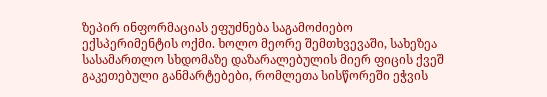ზეპირ ინფორმაციას ეფუძნება საგამოძიებო ექსპერიმენტის ოქმი. ხოლო მეორე შემთხვევაში, სახეზეა სასამართლო სხდომაზე დაზარალებულის მიერ ფიცის ქვეშ გაკეთებული განმარტებები, რომლეთა სისწორეში ეჭვის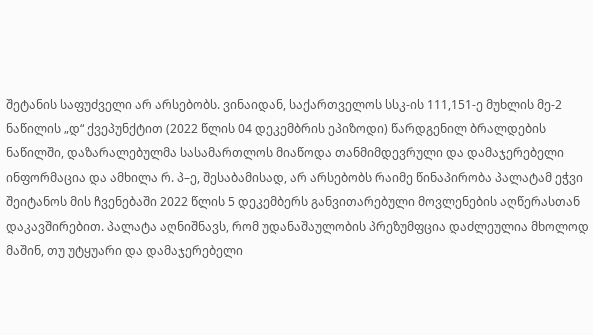შეტანის საფუძველი არ არსებობს. ვინაიდან, საქართველოს სსკ-ის 111,151-ე მუხლის მე-2 ნაწილის „დ“ ქვეპუნქტით (2022 წლის 04 დეკემბრის ეპიზოდი) წარდგენილ ბრალდების ნაწილში, დაზარალებულმა სასამართლოს მიაწოდა თანმიმდევრული და დამაჯერებელი ინფორმაცია და ამხილა რ. პ–ე, შესაბამისად, არ არსებობს რაიმე წინაპირობა პალატამ ეჭვი შეიტანოს მის ჩვენებაში 2022 წლის 5 დეკემბერს განვითარებული მოვლენების აღწერასთან დაკავშირებით. პალატა აღნიშნავს, რომ უდანაშაულობის პრეზუმფცია დაძლეულია მხოლოდ მაშინ, თუ უტყუარი და დამაჯერებელი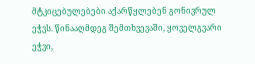მტკიცებულებები აქარწყლებენ გონივრულ ეჭვს. წინააღმდეგ შემთხვევაში, ყოველგვარი ეჭვი,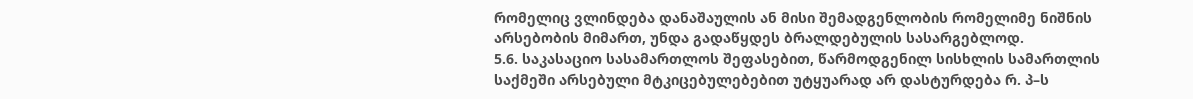რომელიც ვლინდება დანაშაულის ან მისი შემადგენლობის რომელიმე ნიშნის არსებობის მიმართ, უნდა გადაწყდეს ბრალდებულის სასარგებლოდ.
5.6. საკასაციო სასამართლოს შეფასებით, წარმოდგენილ სისხლის სამართლის საქმეში არსებული მტკიცებულებებით უტყუარად არ დასტურდება რ. პ–ს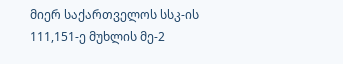მიერ საქართველოს სსკ-ის 111,151-ე მუხლის მე-2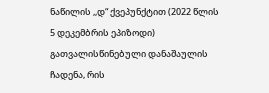ნაწილის ,,დ“ ქვეპუნქტით (2022 წლის 5 დეკემბრის ეპიზოდი) გათვალისწინებული დანაშაულის ჩადენა, რის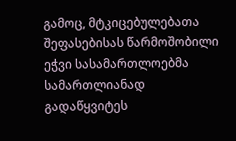გამოც, მტკიცებულებათა შეფასებისას წარმოშობილი ეჭვი სასამართლოებმა სამართლიანად გადაწყვიტეს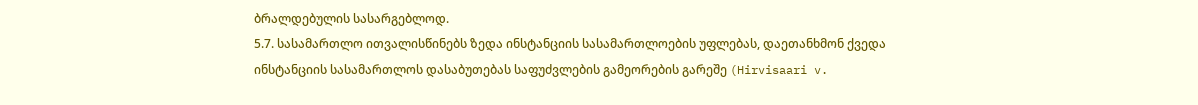ბრალდებულის სასარგებლოდ.
5.7. სასამართლო ითვალისწინებს ზედა ინსტანციის სასამართლოების უფლებას, დაეთანხმონ ქვედა ინსტანციის სასამართლოს დასაბუთებას საფუძვლების გამეორების გარეშე (Hirvisaari v.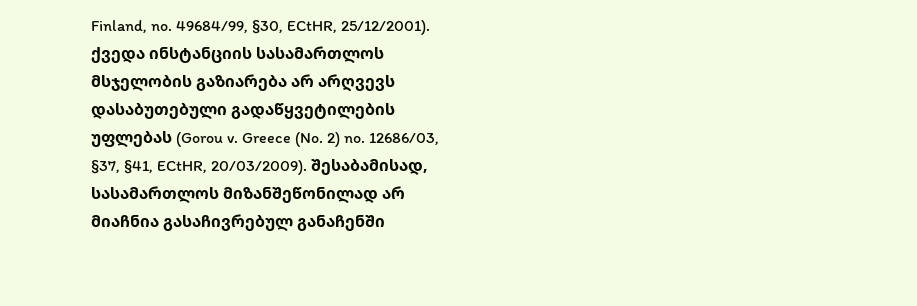Finland, no. 49684/99, §30, ECtHR, 25/12/2001). ქვედა ინსტანციის სასამართლოს მსჯელობის გაზიარება არ არღვევს დასაბუთებული გადაწყვეტილების უფლებას (Gorou v. Greece (No. 2) no. 12686/03, §37, §41, ECtHR, 20/03/2009). შესაბამისად, სასამართლოს მიზანშეწონილად არ მიაჩნია გასაჩივრებულ განაჩენში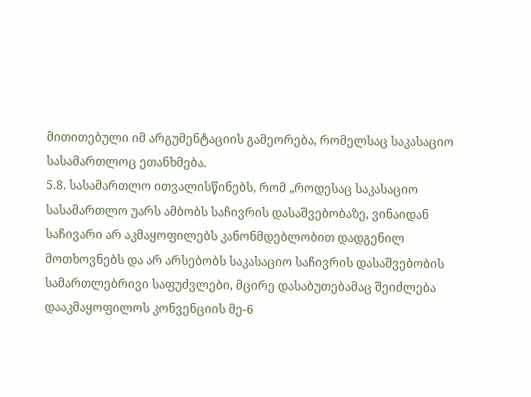მითითებული იმ არგუმენტაციის გამეორება, რომელსაც საკასაციო სასამართლოც ეთანხმება.
5.8. სასამართლო ითვალისწინებს, რომ „როდესაც საკასაციო სასამართლო უარს ამბობს საჩივრის დასაშვებობაზე, ვინაიდან საჩივარი არ აკმაყოფილებს კანონმდებლობით დადგენილ მოთხოვნებს და არ არსებობს საკასაციო საჩივრის დასაშვებობის სამართლებრივი საფუძვლები, მცირე დასაბუთებამაც შეიძლება დააკმაყოფილოს კონვენციის მე-6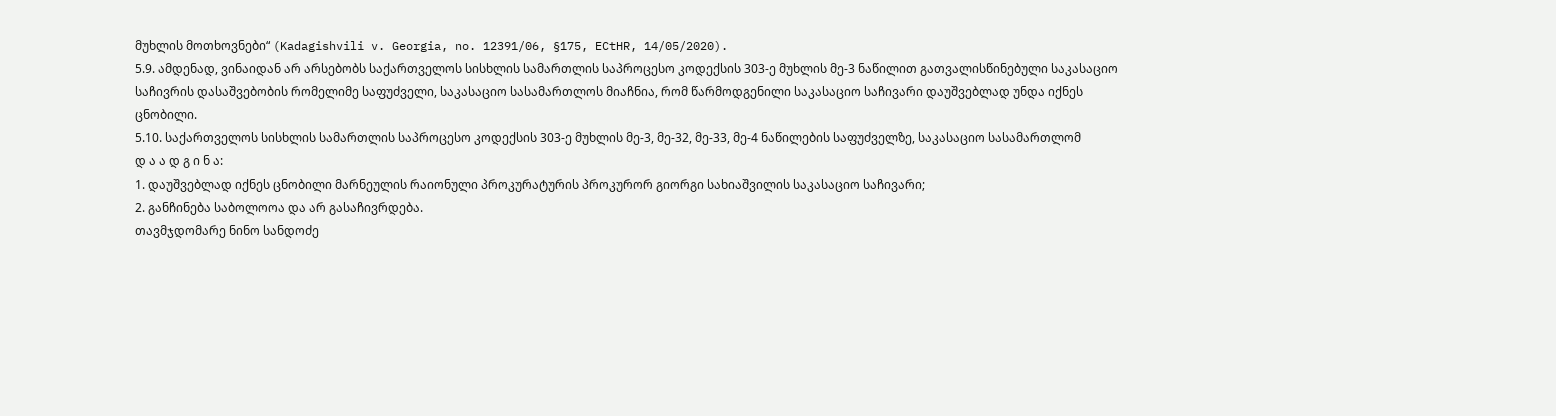მუხლის მოთხოვნები“ (Kadagishvili v. Georgia, no. 12391/06, §175, ECtHR, 14/05/2020).
5.9. ამდენად, ვინაიდან არ არსებობს საქართველოს სისხლის სამართლის საპროცესო კოდექსის 303-ე მუხლის მე-3 ნაწილით გათვალისწინებული საკასაციო საჩივრის დასაშვებობის რომელიმე საფუძველი, საკასაციო სასამართლოს მიაჩნია, რომ წარმოდგენილი საკასაციო საჩივარი დაუშვებლად უნდა იქნეს ცნობილი.
5.10. საქართველოს სისხლის სამართლის საპროცესო კოდექსის 303-ე მუხლის მე-3, მე-32, მე-33, მე-4 ნაწილების საფუძველზე, საკასაციო სასამართლომ
დ ა ა დ გ ი ნ ა:
1. დაუშვებლად იქნეს ცნობილი მარნეულის რაიონული პროკურატურის პროკურორ გიორგი სახიაშვილის საკასაციო საჩივარი;
2. განჩინება საბოლოოა და არ გასაჩივრდება.
თავმჯდომარე ნინო სანდოძე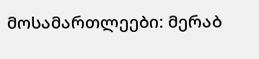მოსამართლეები: მერაბ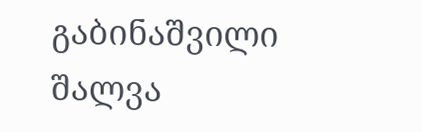გაბინაშვილი
შალვა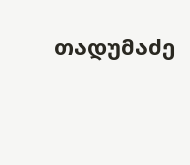თადუმაძე